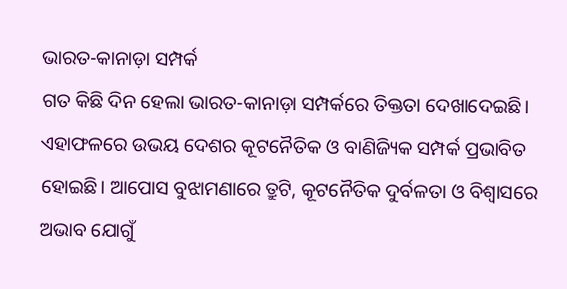ଭାରତ-କାନାଡ଼ା ସମ୍ପର୍କ
ଗତ କିଛି ଦିନ ହେଲା ଭାରତ-କାନାଡ଼ା ସମ୍ପର୍କରେ ତିକ୍ତତା ଦେଖାଦେଇଛି। ଏହାଫଳରେ ଉଭୟ ଦେଶର କୂଟନୈତିକ ଓ ବାଣିଜ୍ୟିକ ସମ୍ପର୍କ ପ୍ରଭାବିତ ହୋଇଛି। ଆପୋସ ବୁଝାମଣାରେ ତ୍ରୁଟି, କୂଟନୈତିକ ଦୁର୍ବଳତା ଓ ବିଶ୍ୱାସରେ ଅଭାବ ଯୋଗୁଁ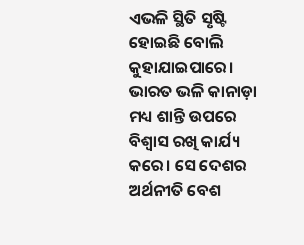ଏଭଳି ସ୍ଥିତି ସୃଷ୍ଟି ହୋଇଛି ବୋଲି କୁହାଯାଇପାରେ। ଭାରତ ଭଳି କାନାଡ଼ା ମଧ୍ୟ ଶାନ୍ତି ଉପରେ ବିଶ୍ୱାସ ରଖି କାର୍ଯ୍ୟ କରେ। ସେ ଦେଶର ଅର୍ଥନୀତି ବେଶ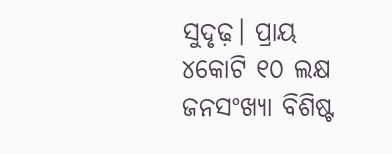ସୁଦୃଢ଼। ପ୍ରାୟ ୪କୋଟି ୧୦ ଲକ୍ଷ ଜନସଂଖ୍ୟା ବିଶିଷ୍ଟ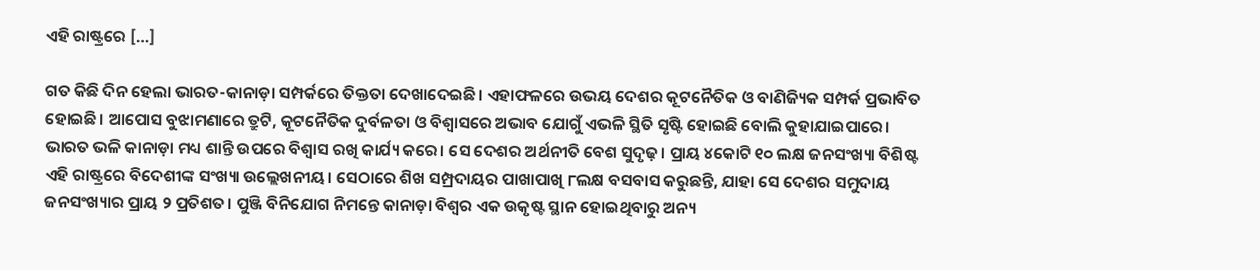ଏହି ରାଷ୍ଟ୍ରରେ […]

ଗତ କିଛି ଦିନ ହେଲା ଭାରତ-କାନାଡ଼ା ସମ୍ପର୍କରେ ତିକ୍ତତା ଦେଖାଦେଇଛି। ଏହାଫଳରେ ଉଭୟ ଦେଶର କୂଟନୈତିକ ଓ ବାଣିଜ୍ୟିକ ସମ୍ପର୍କ ପ୍ରଭାବିତ ହୋଇଛି। ଆପୋସ ବୁଝାମଣାରେ ତ୍ରୁଟି, କୂଟନୈତିକ ଦୁର୍ବଳତା ଓ ବିଶ୍ୱାସରେ ଅଭାବ ଯୋଗୁଁ ଏଭଳି ସ୍ଥିତି ସୃଷ୍ଟି ହୋଇଛି ବୋଲି କୁହାଯାଇପାରେ।
ଭାରତ ଭଳି କାନାଡ଼ା ମଧ୍ୟ ଶାନ୍ତି ଉପରେ ବିଶ୍ୱାସ ରଖି କାର୍ଯ୍ୟ କରେ। ସେ ଦେଶର ଅର୍ଥନୀତି ବେଶ ସୁଦୃଢ଼। ପ୍ରାୟ ୪କୋଟି ୧୦ ଲକ୍ଷ ଜନସଂଖ୍ୟା ବିଶିଷ୍ଟ ଏହି ରାଷ୍ଟ୍ରରେ ବିଦେଶୀଙ୍କ ସଂଖ୍ୟା ଉଲ୍ଲେଖନୀୟ। ସେଠାରେ ଶିଖ ସମ୍ପ୍ରଦାୟର ପାଖାପାଖି ୮ଲକ୍ଷ ବସବାସ କରୁଛନ୍ତି, ଯାହା ସେ ଦେଶର ସମୁଦାୟ ଜନସଂଖ୍ୟାର ପ୍ରାୟ ୨ ପ୍ରତିଶତ। ପୁଞ୍ଜି ବିନିଯୋଗ ନିମନ୍ତେ କାନାଡ଼ା ବିଶ୍ୱର ଏକ ଉକୃଷ୍ଟ ସ୍ଥାନ ହୋଇଥିବାରୁ ଅନ୍ୟ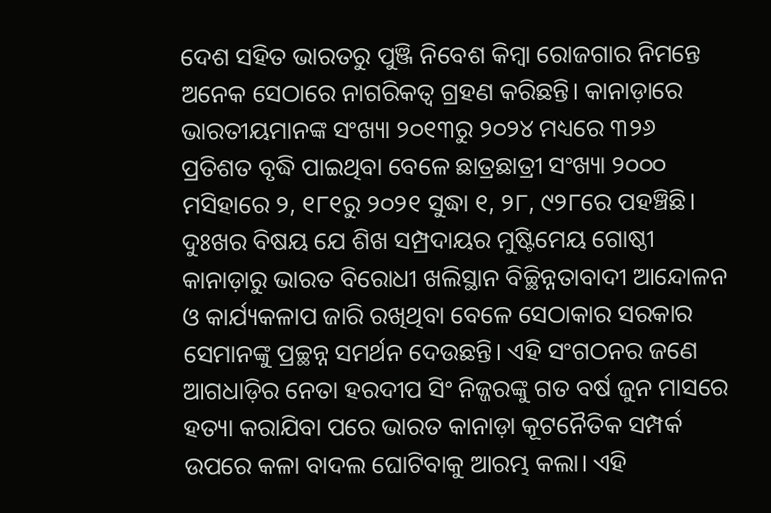ଦେଶ ସହିତ ଭାରତରୁ ପୁଞ୍ଜି ନିବେଶ କିମ୍ୱା ରୋଜଗାର ନିମନ୍ତେ ଅନେକ ସେଠାରେ ନାଗରିକତ୍ୱ ଗ୍ରହଣ କରିଛନ୍ତି। କାନାଡ଼ାରେ ଭାରତୀୟମାନଙ୍କ ସଂଖ୍ୟା ୨୦୧୩ରୁ ୨୦୨୪ ମଧ୍ୟରେ ୩୨୬ ପ୍ରତିଶତ ବୃଦ୍ଧି ପାଇଥିବା ବେଳେ ଛାତ୍ରଛାତ୍ରୀ ସଂଖ୍ୟା ୨୦୦୦ ମସିହାରେ ୨, ୧୮୧ରୁ ୨୦୨୧ ସୁଦ୍ଧା ୧, ୨୮, ୯୨୮ରେ ପହଞ୍ଚିଛି।
ଦୁଃଖର ବିଷୟ ଯେ ଶିଖ ସମ୍ପ୍ରଦାୟର ମୁଷ୍ଟିମେୟ ଗୋଷ୍ଠୀ କାନାଡ଼ାରୁ ଭାରତ ବିରୋଧୀ ଖଲିସ୍ଥାନ ବିଚ୍ଛିନ୍ନତାବାଦୀ ଆନ୍ଦୋଳନ ଓ କାର୍ଯ୍ୟକଳାପ ଜାରି ରଖିଥିବା ବେଳେ ସେଠାକାର ସରକାର ସେମାନଙ୍କୁ ପ୍ରଚ୍ଛନ୍ନ ସମର୍ଥନ ଦେଉଛନ୍ତି। ଏହି ସଂଗଠନର ଜଣେ ଆଗଧାଡ଼ିର ନେତା ହରଦୀପ ସିଂ ନିଜ୍ଜରଙ୍କୁ ଗତ ବର୍ଷ ଜୁନ ମାସରେ ହତ୍ୟା କରାଯିବା ପରେ ଭାରତ କାନାଡ଼ା କୂଟନୈତିକ ସମ୍ପର୍କ ଉପରେ କଳା ବାଦଲ ଘୋଟିବାକୁ ଆରମ୍ଭ କଲା। ଏହି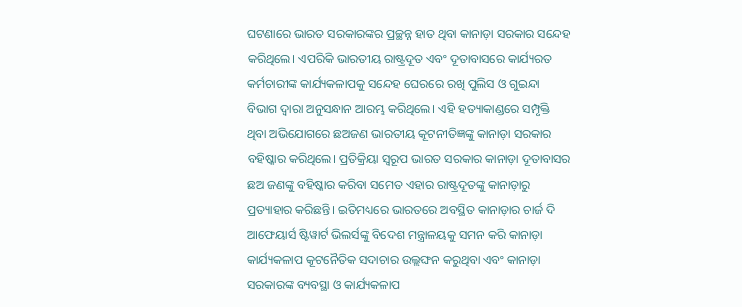ଘଟଣାରେ ଭାରତ ସରକାରଙ୍କର ପ୍ରଚ୍ଛନ୍ନ ହାତ ଥିବା କାନାଡ଼ା ସରକାର ସନ୍ଦେହ କରିଥିଲେ। ଏପରିକି ଭାରତୀୟ ରାଷ୍ଟ୍ରଦୂତ ଏବଂ ଦୂତାବାସରେ କାର୍ଯ୍ୟରତ କର୍ମଚାରୀଙ୍କ କାର୍ଯ୍ୟକଳାପକୁ ସନ୍ଦେହ ଘେରରେ ରଖି ପୁଲିସ ଓ ଗୁଇନ୍ଦା ବିଭାଗ ଦ୍ୱାରା ଅନୁସନ୍ଧାନ ଆରମ୍ଭ କରିଥିଲେ। ଏହି ହତ୍ୟାକାଣ୍ଡରେ ସମ୍ପୃକ୍ତି ଥିବା ଅଭିଯୋଗରେ ଛଅଜଣ ଭାରତୀୟ କୂଟନୀତିଜ୍ଞଙ୍କୁ କାନାଡ଼ା ସରକାର ବହିଷ୍କାର କରିଥିଲେ। ପ୍ରତିକ୍ରିୟା ସ୍ୱରୂପ ଭାରତ ସରକାର କାନାଡ଼ା ଦୂତାବାସର ଛଅ ଜଣଙ୍କୁ ବହିଷ୍କାର କରିବା ସମେତ ଏହାର ରାଷ୍ଟ୍ରଦୂତଙ୍କୁ କାନାଡ଼ାରୁ ପ୍ରତ୍ୟାହାର କରିଛନ୍ତି। ଇତିମଧ୍ୟରେ ଭାରତରେ ଅବସ୍ଥିତ କାନାଡ଼ାର ଚାର୍ଜ ଦି ଆଫେୟାର୍ସ ଷ୍ଟିୱାର୍ଟ ଭିଲର୍ସଙ୍କୁ ବିଦେଶ ମନ୍ତ୍ରାଳୟକୁ ସମନ କରି କାନାଡ଼ା କାର୍ଯ୍ୟକଳାପ କୂଟନୈତିକ ସଦାଚାର ଉଲ୍ଲଙ୍ଘନ କରୁଥିବା ଏବଂ କାନାଡ଼ା ସରକାରଙ୍କ ବ୍ୟବସ୍ଥା ଓ କାର୍ଯ୍ୟକଳାପ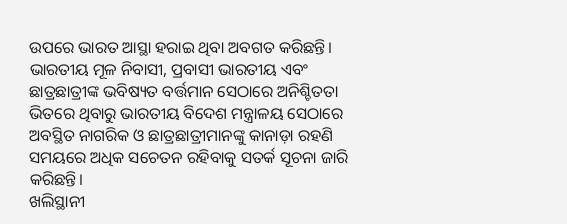ଉପରେ ଭାରତ ଆସ୍ଥା ହରାଇ ଥିବା ଅବଗତ କରିଛନ୍ତି। ଭାରତୀୟ ମୂଳ ନିବାସୀ, ପ୍ରବାସୀ ଭାରତୀୟ ଏବଂ ଛାତ୍ରଛାତ୍ରୀଙ୍କ ଭବିଷ୍ୟତ ବର୍ତ୍ତମାନ ସେଠାରେ ଅନିଶ୍ଚିତତା ଭିତରେ ଥିବାରୁ ଭାରତୀୟ ବିଦେଶ ମନ୍ତ୍ରାଳୟ ସେଠାରେ ଅବସ୍ଥିତ ନାଗରିକ ଓ ଛାତ୍ରଛାତ୍ରୀମାନଙ୍କୁ କାନାଡ଼ା ରହଣି ସମୟରେ ଅଧିକ ସଚେତନ ରହିବାକୁ ସତର୍କ ସୂଚନା ଜାରି କରିଛନ୍ତି।
ଖଲିସ୍ଥାନୀ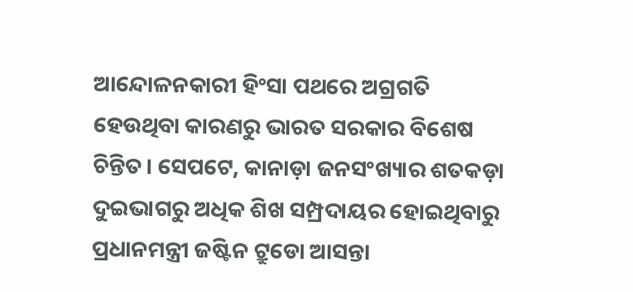ଆନ୍ଦୋଳନକାରୀ ହିଂସା ପଥରେ ଅଗ୍ରଗତି ହେଉଥିବା କାରଣରୁ ଭାରତ ସରକାର ବିଶେଷ ଚିନ୍ତିତ। ସେପଟେ, କାନାଡ଼ା ଜନସଂଖ୍ୟାର ଶତକଡ଼ା ଦୁଇଭାଗରୁ ଅଧିକ ଶିଖ ସମ୍ପ୍ରଦାୟର ହୋଇଥିବାରୁ ପ୍ରଧାନମନ୍ତ୍ରୀ ଜଷ୍ଟିନ ଟ୍ରୁଡୋ ଆସନ୍ତା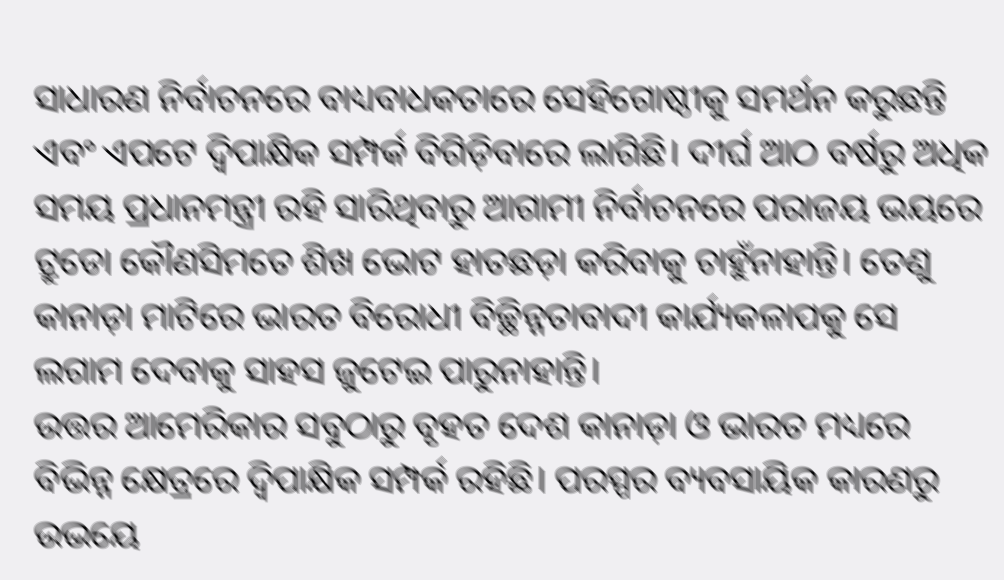ସାଧାରଣ ନିର୍ବାଚନରେ ବାଧ୍ୟବାଧକତାରେ ସେହିଗୋଷ୍ଠୀକୁ ସମର୍ଥନ କରୁଛନ୍ତି ଏବଂ ଏପଟେ ଦ୍ୱିପାକ୍ଷିକ ସମ୍ପର୍କ ବିଗିଡ଼ିବାରେ ଲାଗିଛି। ଦୀର୍ଘ ଆଠ ବର୍ଷରୁ ଅଧିକ ସମୟ ପ୍ରଧାନମନ୍ତ୍ରୀ ରହି ସାରିଥିବାରୁ ଆଗାମୀ ନିର୍ବାଚନରେ ପରାଜୟ ଭୟରେ ଟ୍ରୁଡୋ କୌଣସିମତେ ଶିଖ ଭୋଟ ହାତଛଡ଼ା କରିବାକୁ ଚାହୁଁନାହାନ୍ତି। ତେଣୁ କାନାଡ଼ା ମାଟିରେ ଭାରତ ବିରୋଧୀ ବିଚ୍ଛିନ୍ନତାବାଦୀ କାର୍ଯ୍ୟକଳାପକୁ ସେ ଲଗାମ ଦେବାକୁ ସାହସ ଜୁଟେଇ ପାରୁନାହାନ୍ତି।
ଉତ୍ତର ଆମେରିକାର ସବୁଠାରୁ ବୃହତ ଦେଶ କାନାଡ଼ା ଓ ଭାରତ ମଧ୍ୟରେ ବିଭିନ୍ନ କ୍ଷେତ୍ରରେ ଦ୍ୱିପାକ୍ଷିକ ସମ୍ପର୍କ ରହିଛି। ପରସ୍ପର ବ୍ୟବସାୟିକ କାରଣରୁ ଉଭୟେ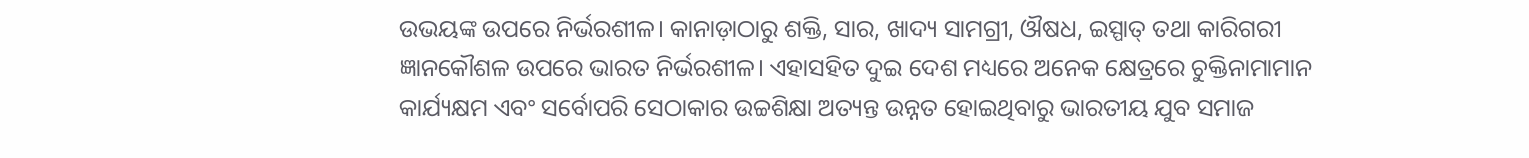ଉଭୟଙ୍କ ଉପରେ ନିର୍ଭରଶୀଳ। କାନାଡ଼ାଠାରୁ ଶକ୍ତି, ସାର, ଖାଦ୍ୟ ସାମଗ୍ରୀ, ଔଷଧ, ଇସ୍ପାତ୍ ତଥା କାରିଗରୀ ଜ୍ଞାନକୌଶଳ ଉପରେ ଭାରତ ନିର୍ଭରଶୀଳ। ଏହାସହିତ ଦୁଇ ଦେଶ ମଧ୍ୟରେ ଅନେକ କ୍ଷେତ୍ରରେ ଚୁକ୍ତିନାମାମାନ କାର୍ଯ୍ୟକ୍ଷମ ଏବଂ ସର୍ବୋପରି ସେଠାକାର ଉଚ୍ଚଶିକ୍ଷା ଅତ୍ୟନ୍ତ ଉନ୍ନତ ହୋଇଥିବାରୁ ଭାରତୀୟ ଯୁବ ସମାଜ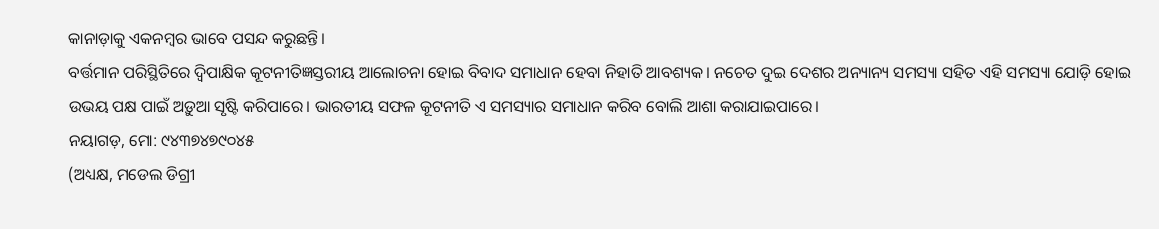କାନାଡ଼ାକୁ ଏକନମ୍ୱର ଭାବେ ପସନ୍ଦ କରୁଛନ୍ତି।
ବର୍ତ୍ତମାନ ପରିସ୍ଥିତିରେ ଦ୍ୱିପାକ୍ଷିକ କୂଟନୀତିଜ୍ଞସ୍ତରୀୟ ଆଲୋଚନା ହୋଇ ବିବାଦ ସମାଧାନ ହେବା ନିହାତି ଆବଶ୍ୟକ। ନଚେତ ଦୁଇ ଦେଶର ଅନ୍ୟାନ୍ୟ ସମସ୍ୟା ସହିତ ଏହି ସମସ୍ୟା ଯୋଡ଼ି ହୋଇ ଉଭୟ ପକ୍ଷ ପାଇଁ ଅଡ଼ୁଆ ସୃଷ୍ଟି କରିପାରେ। ଭାରତୀୟ ସଫଳ କୂଟନୀତି ଏ ସମସ୍ୟାର ସମାଧାନ କରିବ ବୋଲି ଆଶା କରାଯାଇପାରେ।
ନୟାଗଡ଼, ମୋ: ୯୪୩୭୪୭୯୦୪୫
(ଅଧ୍ୟକ୍ଷ, ମଡେଲ ଡିଗ୍ରୀ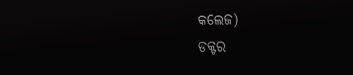କଲେଜ)
ଡକ୍ଟର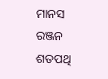ମାନସ ରଞ୍ଜନ ଶତପଥି